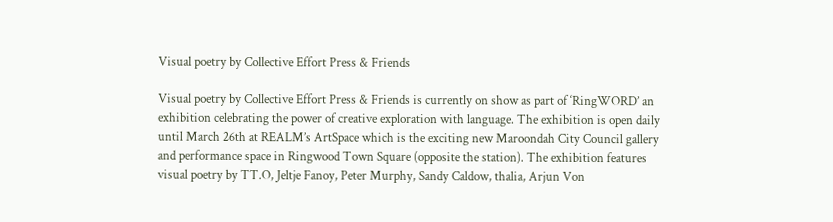Visual poetry by Collective Effort Press & Friends

Visual poetry by Collective Effort Press & Friends is currently on show as part of ‘RingWORD’ an exhibition celebrating the power of creative exploration with language. The exhibition is open daily until March 26th at REALM’s ArtSpace which is the exciting new Maroondah City Council gallery and performance space in Ringwood Town Square (opposite the station). The exhibition features visual poetry by TT.O, Jeltje Fanoy, Peter Murphy, Sandy Caldow, thalia, Arjun Von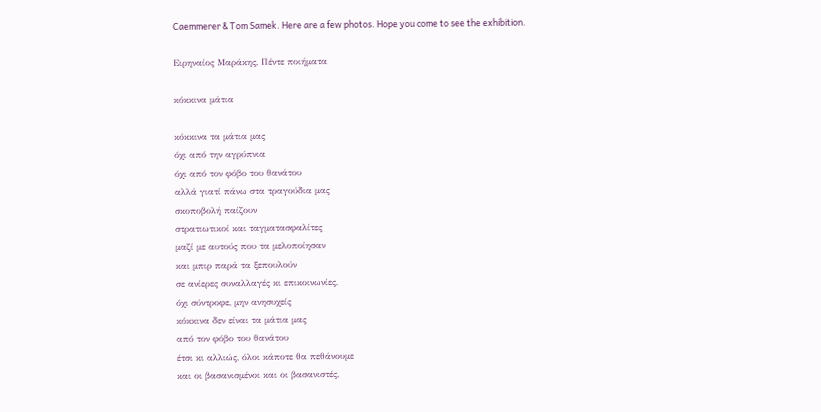Caemmerer & Tom Samek. Here are a few photos. Hope you come to see the exhibition.

Ειρηναίος Μαράκης, Πέντε ποιήματα

κόκκινα μάτια

κόκκινα τα μάτια μας
όχι από την αγρύπνια
όχι από τον φόβο του θανάτου
αλλά γιατί πάνω στα τραγούδια μας
σκοποβολή παίζουν
στρατιωτικοί και ταγματασφαλίτες
μαζί με αυτούς που τα μελοποίησαν
και μπιρ παρά τα ξεπουλούν
σε ανίερες συναλλαγές κι επικοινωνίες,
όχι σύντροφε, μην ανησυχείς
κόκκινα δεν είναι τα μάτια μας
από τον φόβο του θανάτου
έτσι κι αλλιώς, όλοι κάποτε θα πεθάνουμε
και οι βασανισμένοι και οι βασανιστές,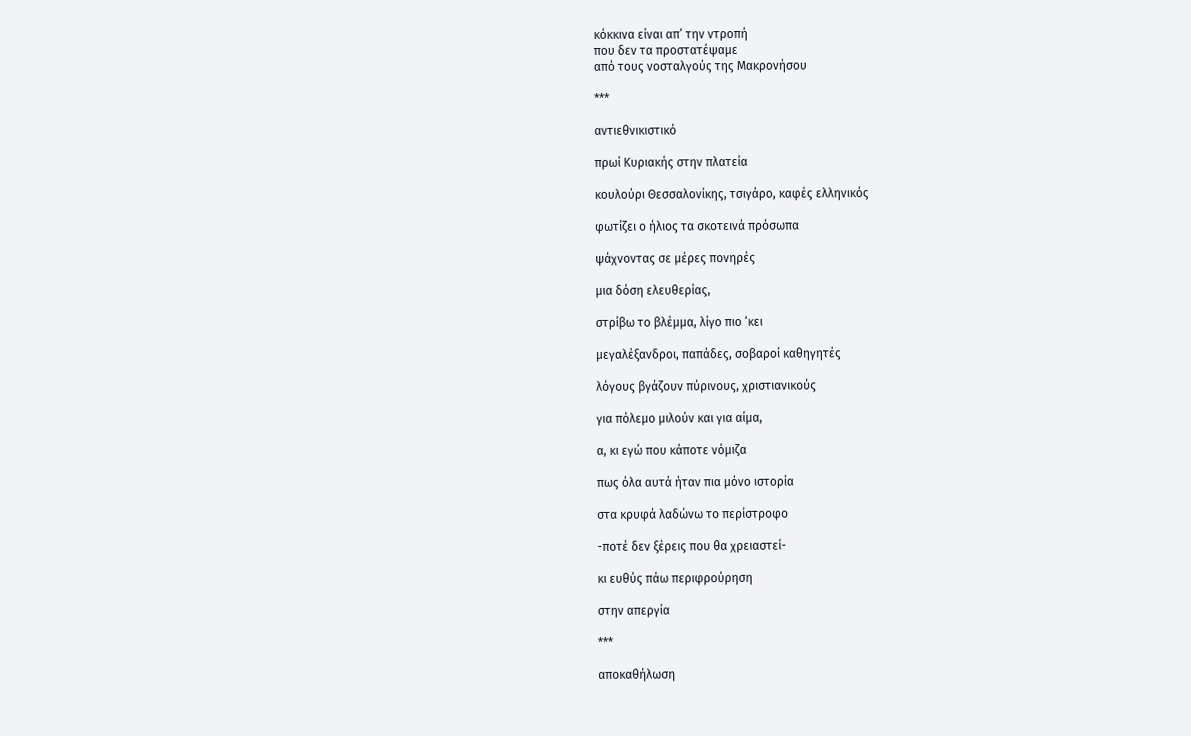κόκκινα είναι απ’ την ντροπή
που δεν τα προστατέψαμε
από τους νοσταλγούς της Μακρονήσου

***

αντιεθνικιστικό

πρωί Κυριακής στην πλατεία

κουλούρι Θεσσαλονίκης, τσιγάρο, καφές ελληνικός

φωτίζει ο ήλιος τα σκοτεινά πρόσωπα

ψάχνοντας σε μέρες πονηρές

μια δόση ελευθερίας,

στρίβω το βλέμμα, λίγο πιο ‘κει

μεγαλέξανδροι, παπάδες, σοβαροί καθηγητές

λόγους βγάζουν πύρινους, χριστιανικούς

για πόλεμο μιλούν και για αίμα,

α, κι εγώ που κάποτε νόμιζα

πως όλα αυτά ήταν πια μόνο ιστορία

στα κρυφά λαδώνω το περίστροφο

-ποτέ δεν ξέρεις που θα χρειαστεί-

κι ευθύς πάω περιφρούρηση

στην απεργία

***

αποκαθήλωση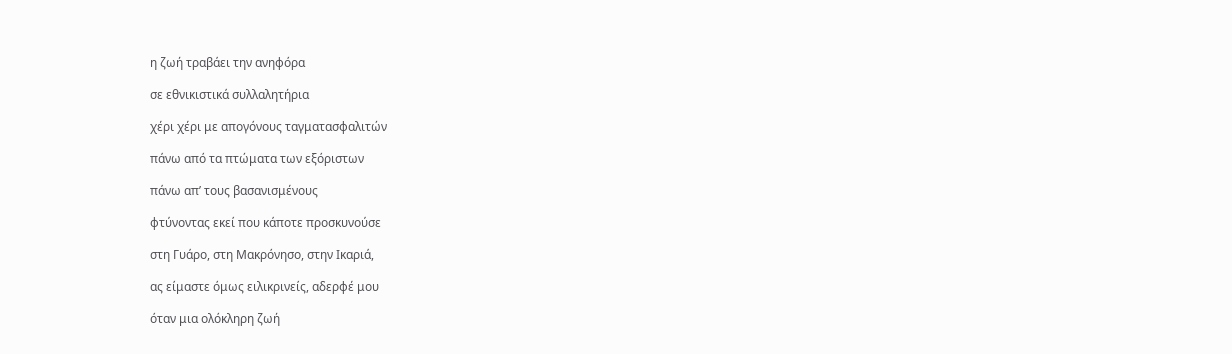η ζωή τραβάει την ανηφόρα

σε εθνικιστικά συλλαλητήρια

χέρι χέρι με απογόνους ταγματασφαλιτών

πάνω από τα πτώματα των εξόριστων

πάνω απ’ τους βασανισμένους

φτύνοντας εκεί που κάποτε προσκυνούσε

στη Γυάρο, στη Μακρόνησο, στην Ικαριά,

ας είμαστε όμως ειλικρινείς, αδερφέ μου

όταν μια ολόκληρη ζωή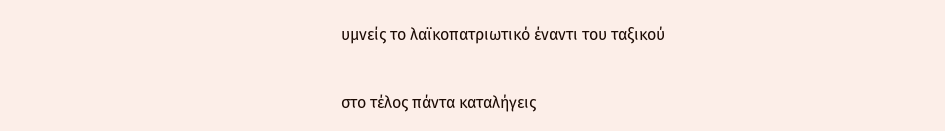υμνείς το λαϊκοπατριωτικό έναντι του ταξικού

στο τέλος πάντα καταλήγεις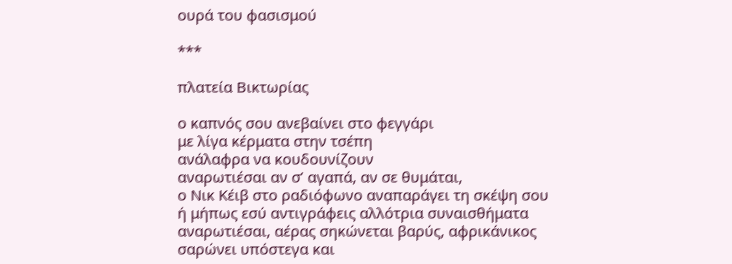ουρά του φασισμού

***

πλατεία Βικτωρίας

ο καπνός σου ανεβαίνει στο φεγγάρι
με λίγα κέρματα στην τσέπη
ανάλαφρα να κουδουνίζουν
αναρωτιέσαι αν σ’ αγαπά, αν σε θυμάται,
ο Νικ Κέιβ στο ραδιόφωνο αναπαράγει τη σκέψη σου
ή μήπως εσύ αντιγράφεις αλλότρια συναισθήματα
αναρωτιέσαι, αέρας σηκώνεται βαρύς, αφρικάνικος
σαρώνει υπόστεγα και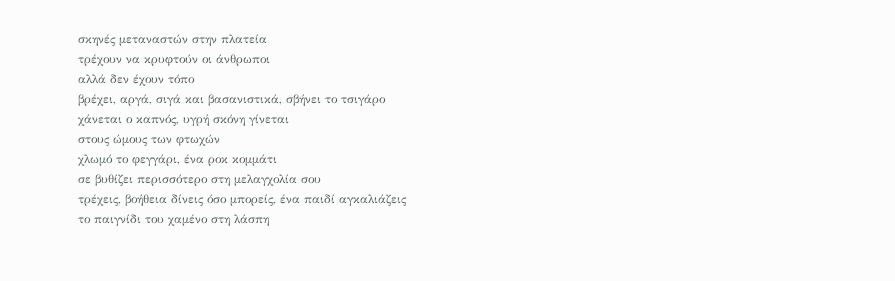σκηνές μεταναστών στην πλατεία
τρέχουν να κρυφτούν οι άνθρωποι
αλλά δεν έχουν τόπο
βρέχει, αργά, σιγά και βασανιστικά, σβήνει το τσιγάρο
χάνεται ο καπνός, υγρή σκόνη γίνεται
στους ώμους των φτωχών
χλωμό το φεγγάρι, ένα ροκ κομμάτι
σε βυθίζει περισσότερο στη μελαγχολία σου
τρέχεις, βοήθεια δίνεις όσο μπορείς, ένα παιδί αγκαλιάζεις
το παιγνίδι του χαμένο στη λάσπη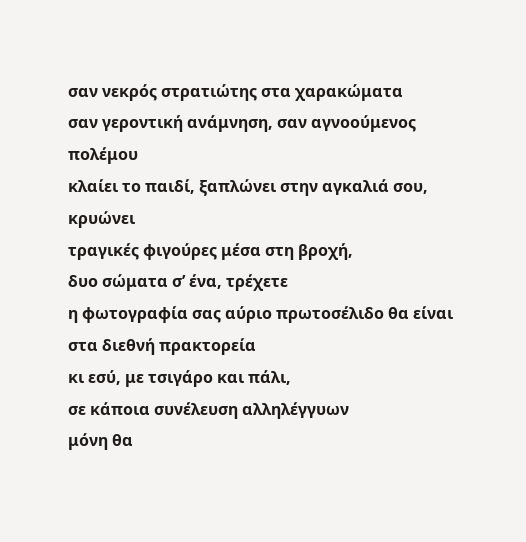σαν νεκρός στρατιώτης στα χαρακώματα
σαν γεροντική ανάμνηση, σαν αγνοούμενος πολέμου
κλαίει το παιδί, ξαπλώνει στην αγκαλιά σου, κρυώνει
τραγικές φιγούρες μέσα στη βροχή,
δυο σώματα σ’ ένα, τρέχετε
η φωτογραφία σας αύριο πρωτοσέλιδο θα είναι
στα διεθνή πρακτορεία
κι εσύ, με τσιγάρο και πάλι,
σε κάποια συνέλευση αλληλέγγυων
μόνη θα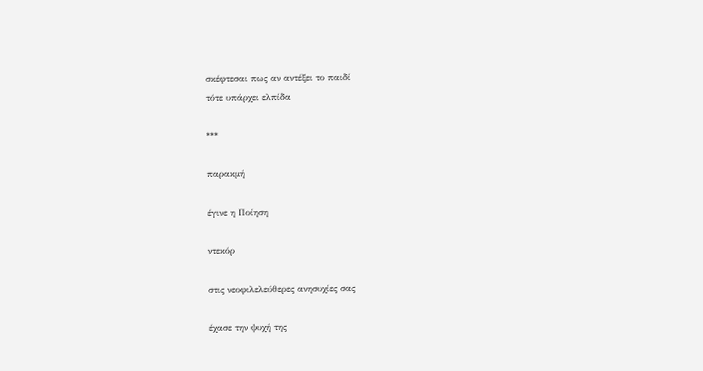σκέφτεσαι πως αν αντέξει το παιδί
τότε υπάρχει ελπίδα

***

παρακμή

έγινε η Ποίηση

ντεκόρ

στις νεοφιλελεύθερες ανησυχίες σας

έχασε την ψυχή της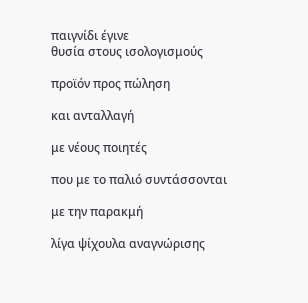παιγνίδι έγινε
θυσία στους ισολογισμούς

προϊόν προς πώληση

και ανταλλαγή

με νέους ποιητές

που με το παλιό συντάσσονται

με την παρακμή

λίγα ψίχουλα αναγνώρισης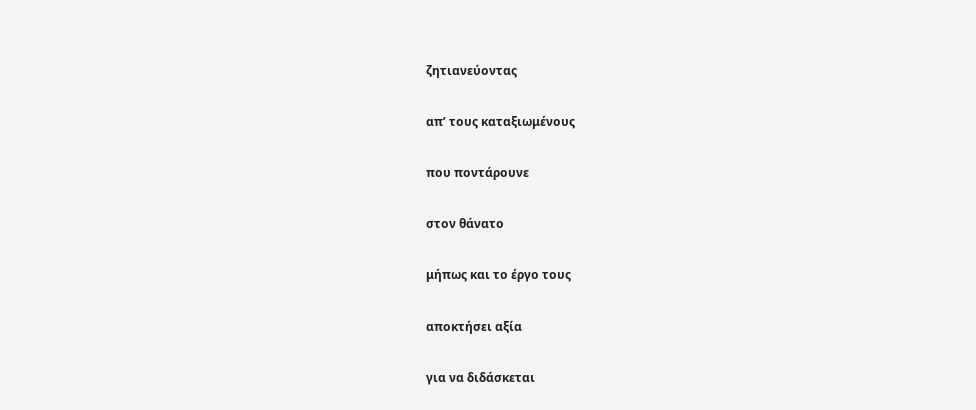ζητιανεύοντας

απ’ τους καταξιωμένους

που ποντάρουνε

στον θάνατο

μήπως και το έργο τους

αποκτήσει αξία

για να διδάσκεται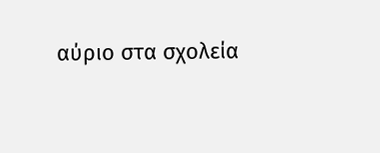αύριο στα σχολεία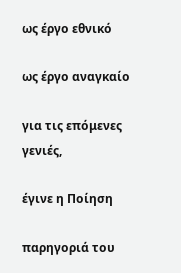ως έργο εθνικό

ως έργο αναγκαίο

για τις επόμενες γενιές,

έγινε η Ποίηση

παρηγοριά του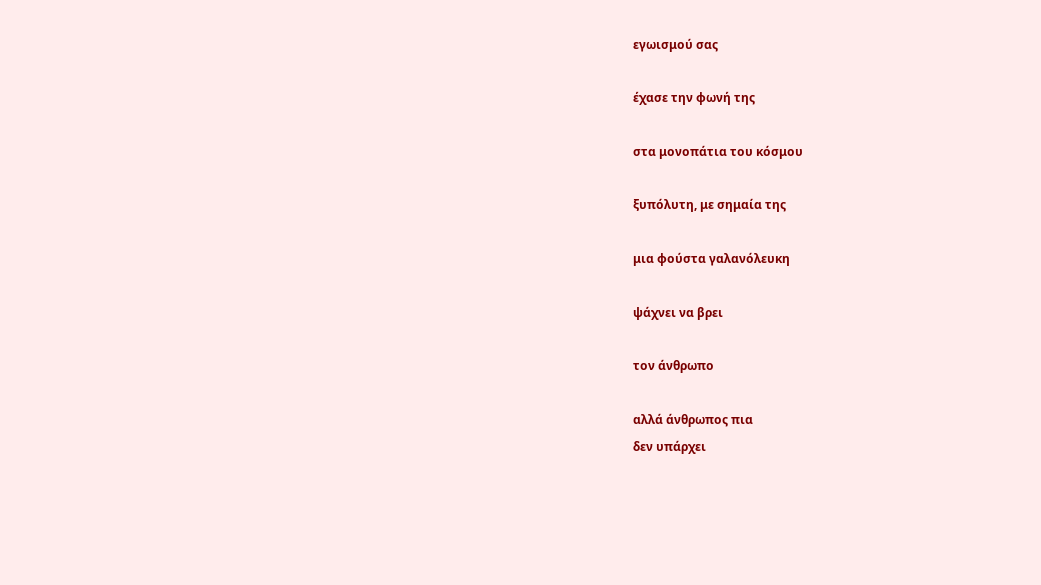εγωισμού σας

έχασε την φωνή της

στα μονοπάτια του κόσμου

ξυπόλυτη, με σημαία της

μια φούστα γαλανόλευκη

ψάχνει να βρει

τον άνθρωπο

αλλά άνθρωπος πια
δεν υπάρχει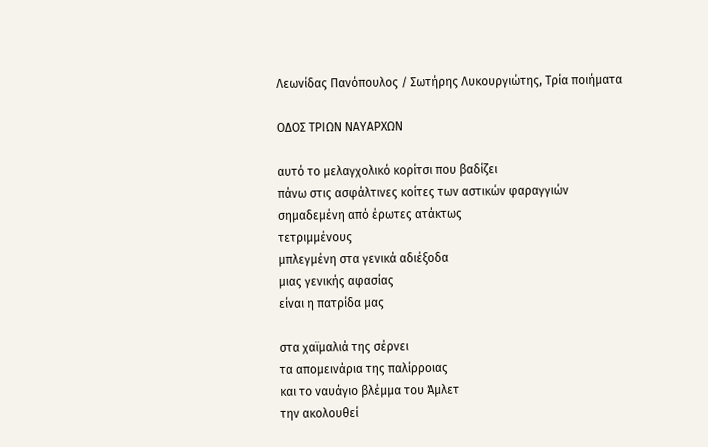Λεωνίδας Πανόπουλος / Σωτήρης Λυκουργιώτης, Τρία ποιήματα

ΟΔΟΣ ΤΡΙΩΝ ΝΑΥΑΡΧΩΝ

αυτό το μελαγχολικό κορίτσι που βαδίζει
πάνω στις ασφάλτινες κοίτες των αστικών φαραγγιών
σημαδεμένη από έρωτες ατάκτως
τετριμμένους
μπλεγμένη στα γενικά αδιέξοδα
μιας γενικής αφασίας
είναι η πατρίδα μας

στα χαϊμαλιά της σέρνει
τα απομεινάρια της παλίρροιας
και το ναυάγιο βλέμμα του Άμλετ
την ακολουθεί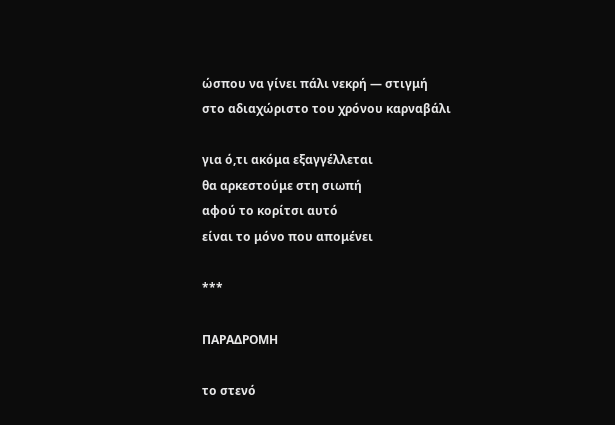ώσπου να γίνει πάλι νεκρή — στιγμή
στο αδιαχώριστο του χρόνου καρναβάλι

για ό,τι ακόμα εξαγγέλλεται
θα αρκεστούμε στη σιωπή
αφού το κορίτσι αυτό
είναι το μόνο που απομένει

***

ΠΑΡΑΔΡΟΜΗ

το στενό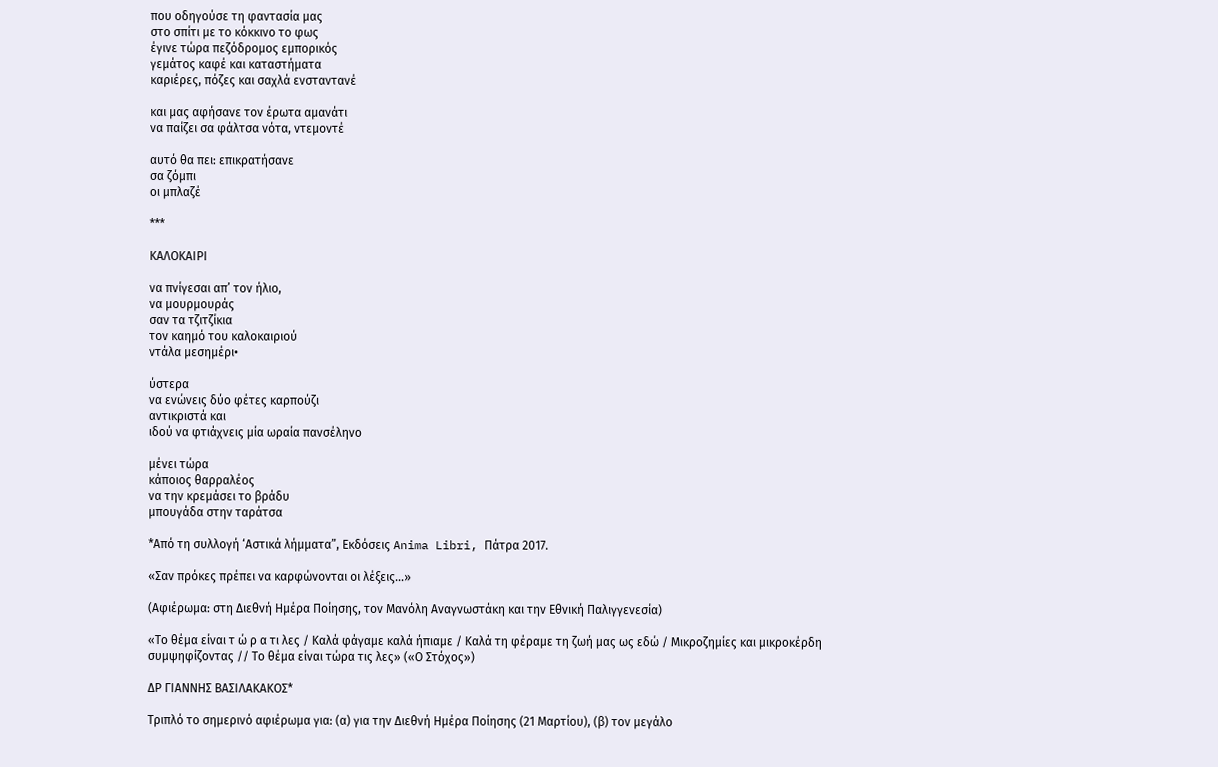που οδηγούσε τη φαντασία μας
στο σπίτι με το κόκκινο το φως
έγινε τώρα πεζόδρομος εμπορικός
γεμάτος καφέ και καταστήματα
καριέρες, πόζες και σαχλά ενσταντανέ

και μας αφήσανε τον έρωτα αμανάτι
να παίζει σα φάλτσα νότα, ντεμοντέ

αυτό θα πει: επικρατήσανε
σα ζόμπι
οι μπλαζέ

***

ΚΑΛΟΚΑΙΡΙ

να πνίγεσαι απ’ τον ήλιο,
να μουρμουράς
σαν τα τζιτζίκια
τον καημό του καλοκαιριού
ντάλα μεσημέρι•

ύστερα
να ενώνεις δύο φέτες καρπούζι
αντικριστά και
ιδού να φτιάχνεις μία ωραία πανσέληνο

μένει τώρα
κάποιος θαρραλέος
να την κρεμάσει το βράδυ
μπουγάδα στην ταράτσα

*Από τη συλλογή ‘Αστικά λήμματα”, Εκδόσεις Anima Libri, Πάτρα 2017.

«Σαν πρόκες πρέπει να καρφώνονται οι λέξεις…»

(Αφιέρωμα: στη Διεθνή Ημέρα Ποίησης, τον Μανόλη Αναγνωστάκη και την Εθνική Παλιγγενεσία)

«Το θέμα είναι τ ώ ρ α τι λες / Καλά φάγαμε καλά ήπιαμε / Καλά τη φέραμε τη ζωή μας ως εδώ / Μικροζημίες και μικροκέρδη συμψηφίζοντας // Το θέμα είναι τώρα τις λες» («Ο Στόχος»)

ΔΡ ΓΙΑΝΝΗΣ ΒΑΣΙΛΑΚΑΚΟΣ*

Τριπλό το σημερινό αφιέρωμα για: (α) για την Διεθνή Ημέρα Ποίησης (21 Μαρτίου), (β) τον μεγάλο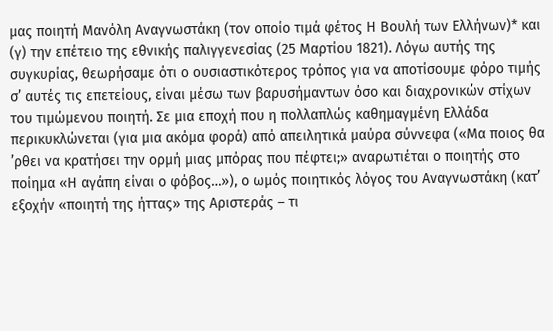μας ποιητή Μανόλη Αναγνωστάκη (τον οποίο τιμά φέτος Η Βουλή των Ελλήνων)* και (γ) την επέτειο της εθνικής παλιγγενεσίας (25 Μαρτίου 1821). Λόγω αυτής της συγκυρίας, θεωρήσαμε ότι ο ουσιαστικότερος τρόπος για να αποτίσουμε φόρο τιμής σ’ αυτές τις επετείους, είναι μέσω των βαρυσήμαντων όσο και διαχρονικών στίχων του τιμώμενου ποιητή. Σε μια εποχή που η πολλαπλώς καθημαγμένη Ελλάδα περικυκλώνεται (για μια ακόμα φορά) από απειλητικά μαύρα σύννεφα («Μα ποιος θα ’ρθει να κρατήσει την ορμή μιας μπόρας που πέφτει;» αναρωτιέται ο ποιητής στο ποίημα «Η αγάπη είναι ο φόβος…»), ο ωμός ποιητικός λόγος του Αναγνωστάκη (κατ’ εξοχήν «ποιητή της ήττας» της Αριστεράς – τι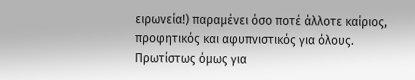ειρωνεία!) παραμένει όσο ποτέ άλλοτε καίριος, προφητικός και αφυπνιστικός για όλους. Πρωτίστως όμως για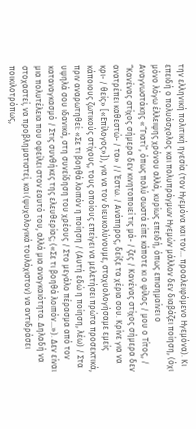την ελληνική πολιτική ηγεσία (τον Ηγεμόνα και τον… προαλειφόμενο Ηγεμόνα). Κι επειδή ο πολυάσχολος και πολυπράγμων Ηγεμών μάλλον δεν διαβάζει ποίηση, (όχι μόνο λόγω έλλειψης χρόνου αλλά, κυρίως επειδή, όπως επισημαίνει ο Αναγνωστάκης «“Γιατί”, όπως πολύ σωστά είπε κάποτε κι ο φίλος / μου ο Τίτος, / “Κανένας στίχος σήμερα δεν κινητοποιεί τις μά- / ζες / Κανένας στίχος σήμερα δεν ανατρέπει καθεστώ- / τα» // Έστω. / Ανάπηρος, δείξε τα χέρια σου. Κρίνε για να κρι- / θείς» [«Επίλογος»]), για να τον διευκολύνουμε, σταχυολογήσαμε εμείς κάποιους ζωτικούς στίχους, τους οποίους επείγει να μελετήσει πρώτα προσεκτικά, πριν αναρωτηθεί: «Σε τι βοηθά λοιπόν η ποίηση / (Αυτή εδώ η ποίηση, λέω) / Στα υψηλά σου ιδανικά, στη συνείδηση του χρέους / Στο μεγάλο πέρασμα από τον καταναγκασμό / Στις συνθήκες της ελευθερίας; («Σε τι βοηθά λοιπόν…»). Δεν είναι μια πολυτέλεια που οφείλει στον εαυτό του, αλλά μια αναγκαιότητα. Δηλαδή να στοχαστεί, να προβληματιστεί, και (ψυχολογικά τουλάχιστον) να αντιδράσει ποικιλοτρόπως,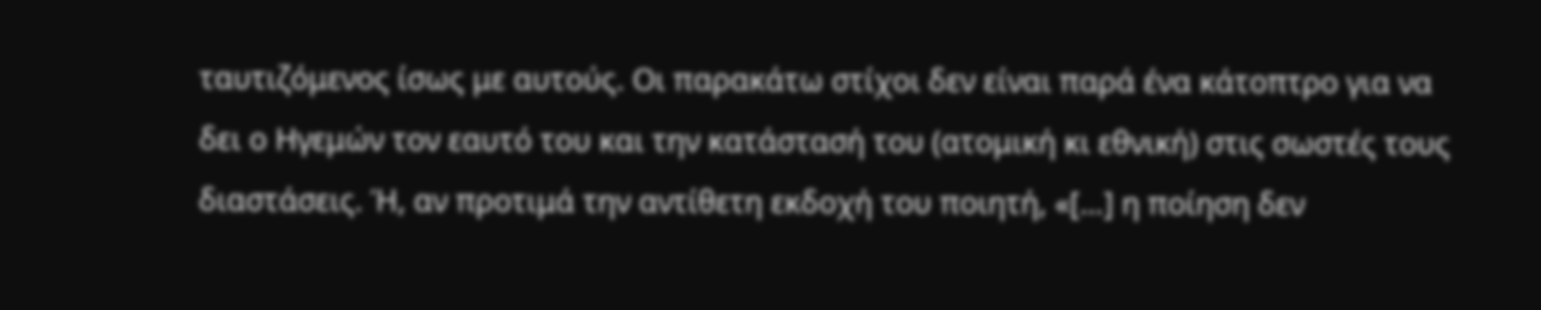ταυτιζόμενος ίσως με αυτούς. Οι παρακάτω στίχοι δεν είναι παρά ένα κάτοπτρο για να δει ο Ηγεμών τον εαυτό του και την κατάστασή του (ατομική κι εθνική) στις σωστές τους διαστάσεις. Ή, αν προτιμά την αντίθετη εκδοχή του ποιητή, «[…] η ποίηση δεν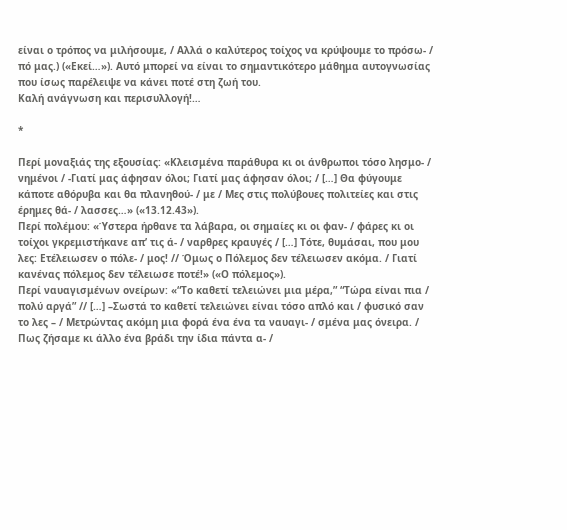είναι ο τρόπος να μιλήσουμε, / Αλλά ο καλύτερος τοίχος να κρύψουμε το πρόσω- / πό μας.) («Εκεί…»). Αυτό μπορεί να είναι το σημαντικότερο μάθημα αυτογνωσίας που ίσως παρέλειψε να κάνει ποτέ στη ζωή του.
Καλή ανάγνωση και περισυλλογή!…

*

Περί μοναξιάς της εξουσίας: «Κλεισμένα παράθυρα κι οι άνθρωποι τόσο λησμο- / νημένοι / -Γιατί μας άφησαν όλοι; Γιατί μας άφησαν όλοι; / […] Θα φύγουμε κάποτε αθόρυβα και θα πλανηθού- / με / Μες στις πολύβουες πολιτείες και στις έρημες θά- / λασσες…» («13.12.43»).
Περί πολέμου: «Ύστερα ήρθανε τα λάβαρα, οι σημαίες κι οι φαν- / φάρες κι οι τοίχοι γκρεμιστήκανε απ’ τις ά- / ναρθρες κραυγές / […] Τότε, θυμάσαι, που μου λες: Ετέλειωσεν ο πόλε- / μος! // Όμως ο Πόλεμος δεν τέλειωσεν ακόμα. / Γιατί κανένας πόλεμος δεν τέλειωσε ποτέ!» («Ο πόλεμος»).
Περί ναυαγισμένων ονείρων: «“Το καθετί τελειώνει μια μέρα,” “Τώρα είναι πια / πολύ αργά” // […] –Σωστά το καθετί τελειώνει είναι τόσο απλό και / φυσικό σαν το λες – / Μετρώντας ακόμη μια φορά ένα ένα τα ναυαγι- / σμένα μας όνειρα. / Πως ζήσαμε κι άλλο ένα βράδι την ίδια πάντα α- /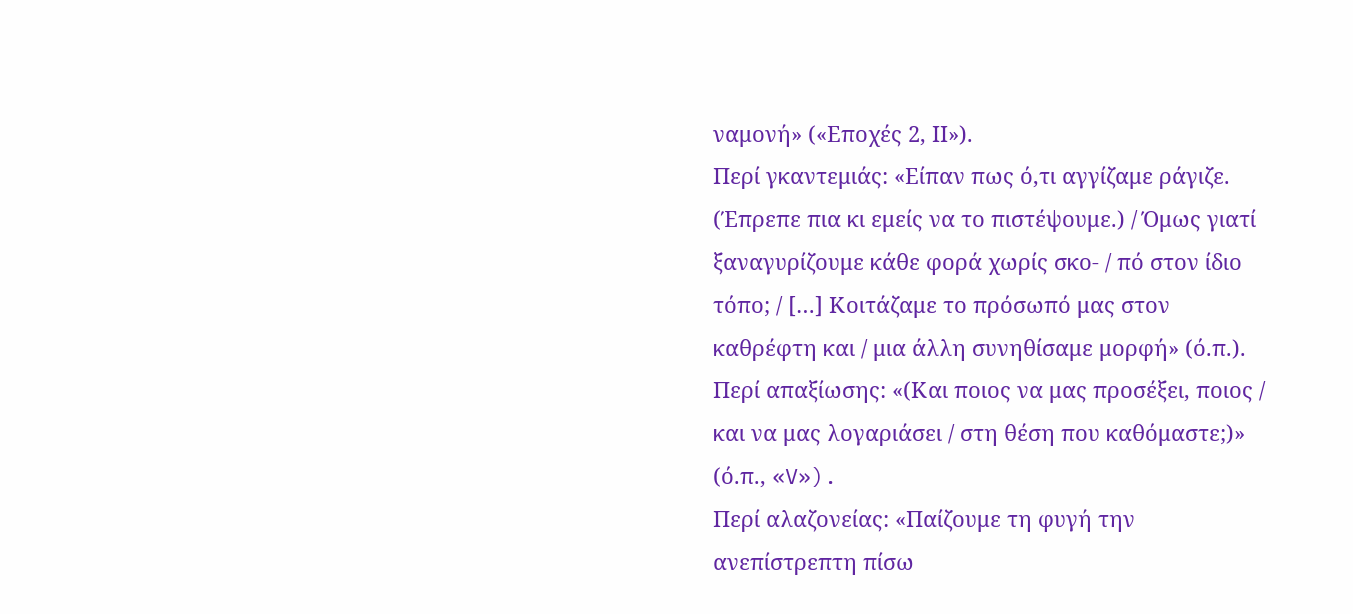ναμονή» («Εποχές 2, ΙΙ»).
Περί γκαντεμιάς: «Είπαν πως ό,τι αγγίζαμε ράγιζε. (Έπρεπε πια κι εμείς να το πιστέψουμε.) / Όμως γιατί ξαναγυρίζουμε κάθε φορά χωρίς σκο- / πό στον ίδιο τόπο; / […] Κοιτάζαμε το πρόσωπό μας στον καθρέφτη και / μια άλλη συνηθίσαμε μορφή» (ό.π.).
Περί απαξίωσης: «(Και ποιος να μας προσέξει, ποιος / και να μας λογαριάσει / στη θέση που καθόμαστε;)» (ό.π., «V»).
Περί αλαζονείας: «Παίζουμε τη φυγή την ανεπίστρεπτη πίσω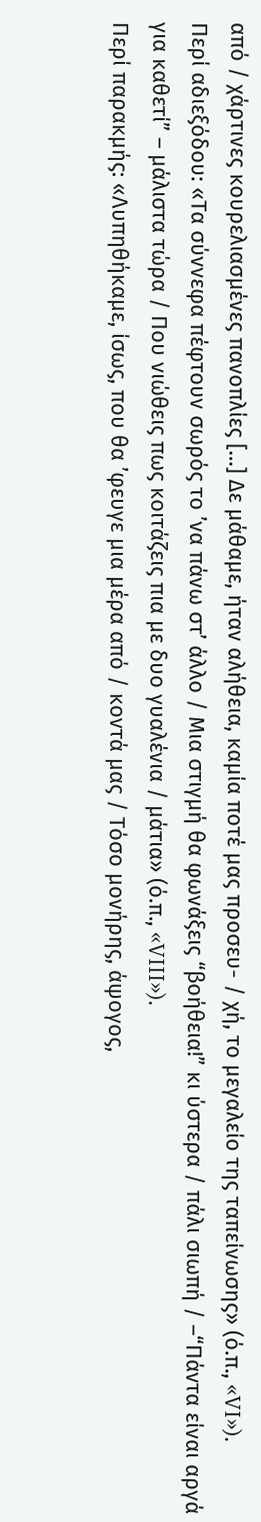από / χάρτινες κουρελιασμένες πανοπλίες […] Δε μάθαμε, ήταν αλήθεια, καμία ποτέ μας προσευ- / χή, το μεγαλείο της ταπείνωσης» (ό.π., «VI»).
Περί αδιεξόδου: «Τα σύννεφα πέφτουν σωρός το ’να πάνω στ’ άλλο / Μια στιγμή θα φωνάξεις “βοήθεια!” κι ύστερα / πάλι σιωπή / –“Πάντα είναι αργά για καθετί” – μάλιστα τώρα / Που νιώθεις πως κοιτάζεις πια με δυο γυαλένια / μάτια» (ό.π., «VIII»).
Περί παρακμής: «Λυπηθήκαμε, ίσως, που θα ’φευγε μια μέρα από / κοντά μας / Τόσο μονήρης, άψογος,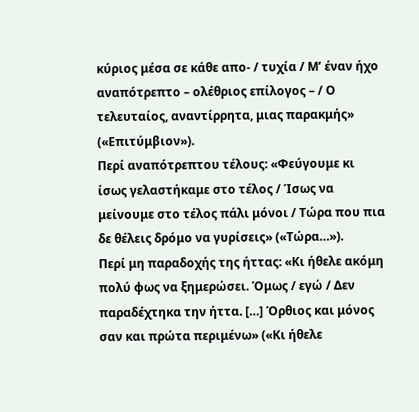κύριος μέσα σε κάθε απο- / τυχία / Μ’ έναν ήχο αναπότρεπτο – ολέθριος επίλογος – / Ο τελευταίος, αναντίρρητα, μιας παρακμής» («Επιτύμβιον»).
Περί αναπότρεπτου τέλους: «Φεύγουμε κι ίσως γελαστήκαμε στο τέλος / Ίσως να μείνουμε στο τέλος πάλι μόνοι / Τώρα που πια δε θέλεις δρόμο να γυρίσεις» («Τώρα…»).
Περί μη παραδοχής της ήττας: «Κι ήθελε ακόμη πολύ φως να ξημερώσει. Όμως / εγώ / Δεν παραδέχτηκα την ήττα. […] Όρθιος και μόνος σαν και πρώτα περιμένω» («Κι ήθελε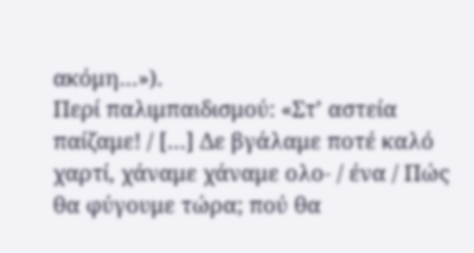ακόμη…»).
Περί παλιμπαιδισμού: «Στ’ αστεία παίζαμε! / […] Δε βγάλαμε ποτέ καλό χαρτί, χάναμε χάναμε ολο- / ένα / Πώς θα φύγουμε τώρα; πού θα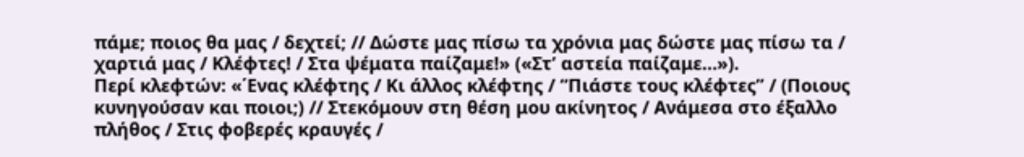πάμε; ποιος θα μας / δεχτεί; // Δώστε μας πίσω τα χρόνια μας δώστε μας πίσω τα / χαρτιά μας / Κλέφτες! / Στα ψέματα παίζαμε!» («Στ’ αστεία παίζαμε…»).
Περί κλεφτών: «΄Ενας κλέφτης / Κι άλλος κλέφτης / “Πιάστε τους κλέφτες” / (Ποιους κυνηγούσαν και ποιοι;) // Στεκόμουν στη θέση μου ακίνητος / Ανάμεσα στο έξαλλο πλήθος / Στις φοβερές κραυγές /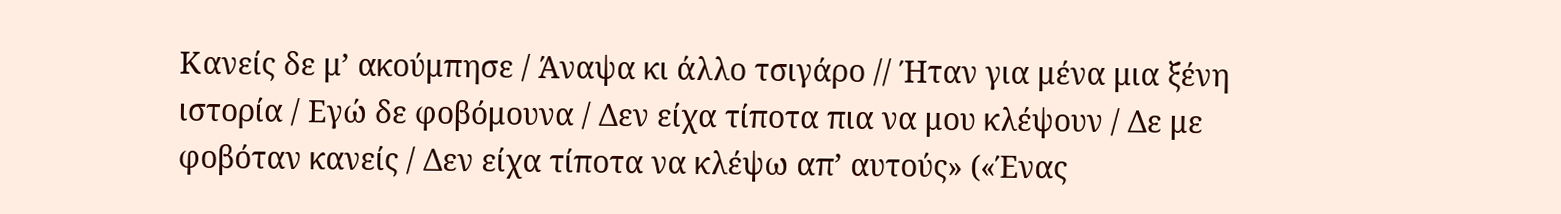Κανείς δε μ’ ακούμπησε / Άναψα κι άλλο τσιγάρο // Ήταν για μένα μια ξένη ιστορία / Εγώ δε φοβόμουνα / Δεν είχα τίποτα πια να μου κλέψουν / Δε με φοβόταν κανείς / Δεν είχα τίποτα να κλέψω απ’ αυτούς» («Ένας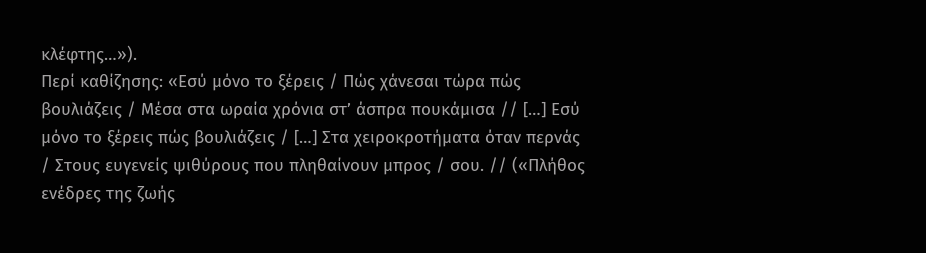κλέφτης…»).
Περί καθίζησης: «Εσύ μόνο το ξέρεις / Πώς χάνεσαι τώρα πώς βουλιάζεις / Μέσα στα ωραία χρόνια στ’ άσπρα πουκάμισα // […] Εσύ μόνο το ξέρεις πώς βουλιάζεις / […] Στα χειροκροτήματα όταν περνάς / Στους ευγενείς ψιθύρους που πληθαίνουν μπρος / σου. // («Πλήθος ενέδρες της ζωής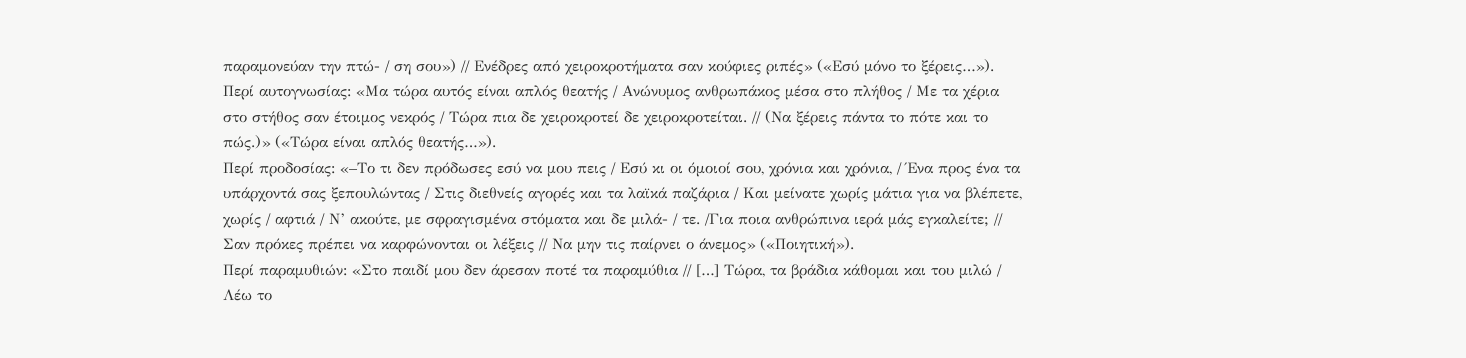παραμονεύαν την πτώ- / ση σου») // Ενέδρες από χειροκροτήματα σαν κούφιες ριπές» («Εσύ μόνο το ξέρεις…»).
Περί αυτογνωσίας: «Μα τώρα αυτός είναι απλός θεατής / Ανώνυμος ανθρωπάκος μέσα στο πλήθος / Με τα χέρια στο στήθος σαν έτοιμος νεκρός / Τώρα πια δε χειροκροτεί δε χειροκροτείται. // (Να ξέρεις πάντα το πότε και το πώς.)» («Τώρα είναι απλός θεατής…»).
Περί προδοσίας: «–Το τι δεν πρόδωσες εσύ να μου πεις / Εσύ κι οι όμοιοί σου, χρόνια και χρόνια, / Ένα προς ένα τα υπάρχοντά σας ξεπουλώντας / Στις διεθνείς αγορές και τα λαϊκά παζάρια / Και μείνατε χωρίς μάτια για να βλέπετε, χωρίς / αφτιά / Ν’ ακούτε, με σφραγισμένα στόματα και δε μιλά- / τε. /Για ποια ανθρώπινα ιερά μάς εγκαλείτε; // Σαν πρόκες πρέπει να καρφώνονται οι λέξεις // Να μην τις παίρνει ο άνεμος» («Ποιητική»).
Περί παραμυθιών: «Στο παιδί μου δεν άρεσαν ποτέ τα παραμύθια // […] Τώρα, τα βράδια κάθομαι και του μιλώ / Λέω το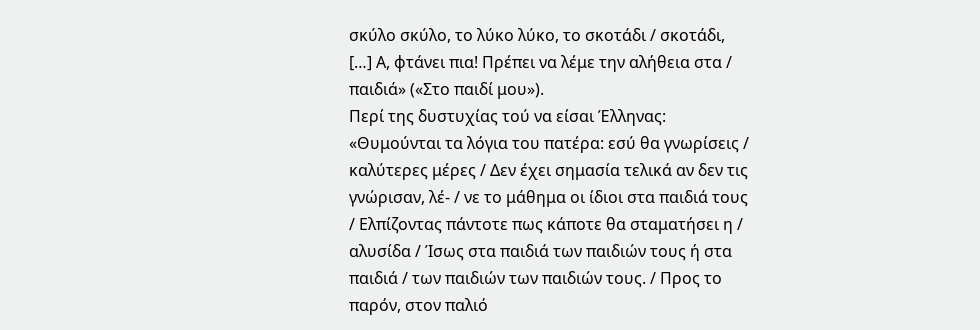σκύλο σκύλο, το λύκο λύκο, το σκοτάδι / σκοτάδι, […] Α, φτάνει πια! Πρέπει να λέμε την αλήθεια στα / παιδιά» («Στο παιδί μου»).
Περί της δυστυχίας τού να είσαι Έλληνας: «Θυμούνται τα λόγια του πατέρα: εσύ θα γνωρίσεις / καλύτερες μέρες / Δεν έχει σημασία τελικά αν δεν τις γνώρισαν, λέ- / νε το μάθημα οι ίδιοι στα παιδιά τους / Ελπίζοντας πάντοτε πως κάποτε θα σταματήσει η / αλυσίδα / Ίσως στα παιδιά των παιδιών τους ή στα παιδιά / των παιδιών των παιδιών τους. / Προς το παρόν, στον παλιό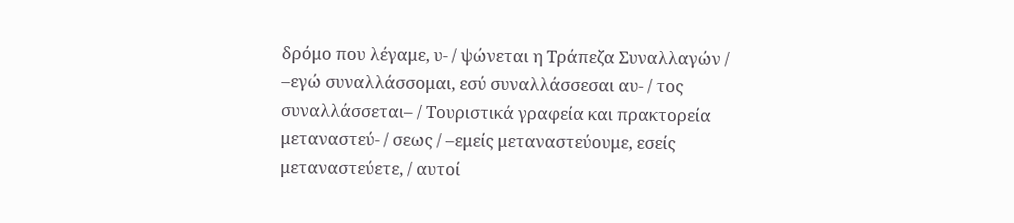δρόμο που λέγαμε, υ- / ψώνεται η Τράπεζα Συναλλαγών / –εγώ συναλλάσσομαι, εσύ συναλλάσσεσαι αυ- / τος συναλλάσσεται– / Τουριστικά γραφεία και πρακτορεία μεταναστεύ- / σεως / –εμείς μεταναστεύουμε, εσείς μεταναστεύετε, / αυτοί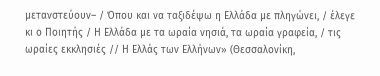μετανστεύουν– / Όπου και να ταξιδέψω η Ελλάδα με πληγώνει, / έλεγε κι ο Ποιητής / Η Ελλάδα με τα ωραία νησιά, τα ωραία γραφεία, / τις ωραίες εκκλησιές // Η Ελλάς των Ελλήνων» (Θεσσαλονίκη,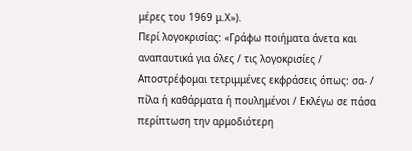μέρες του 1969 μ.Χ»).
Περί λογοκρισίας: «Γράφω ποιήματα άνετα και αναπαυτικά για όλες / τις λογοκρισίες / Αποστρέφομαι τετριμμένες εκφράσεις όπως: σα- / πίλα ή καθάρματα ή πουλημένοι / Εκλέγω σε πάσα περίπτωση την αρμοδιότερη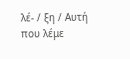λέ- / ξη / Αυτή που λέμε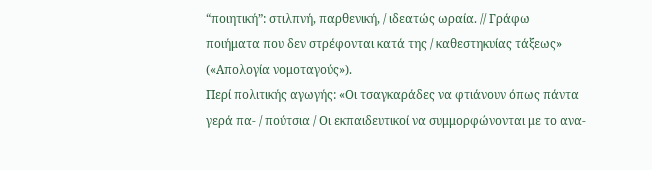“ποιητική”: στιλπνή, παρθενική, / ιδεατώς ωραία. // Γράφω ποιήματα που δεν στρέφονται κατά της / καθεστηκυίας τάξεως» («Απολογία νομοταγούς»).
Περί πολιτικής αγωγής: «Οι τσαγκαράδες να φτιάνουν όπως πάντα γερά πα- / πούτσια / Οι εκπαιδευτικοί να συμμορφώνονται με το ανα-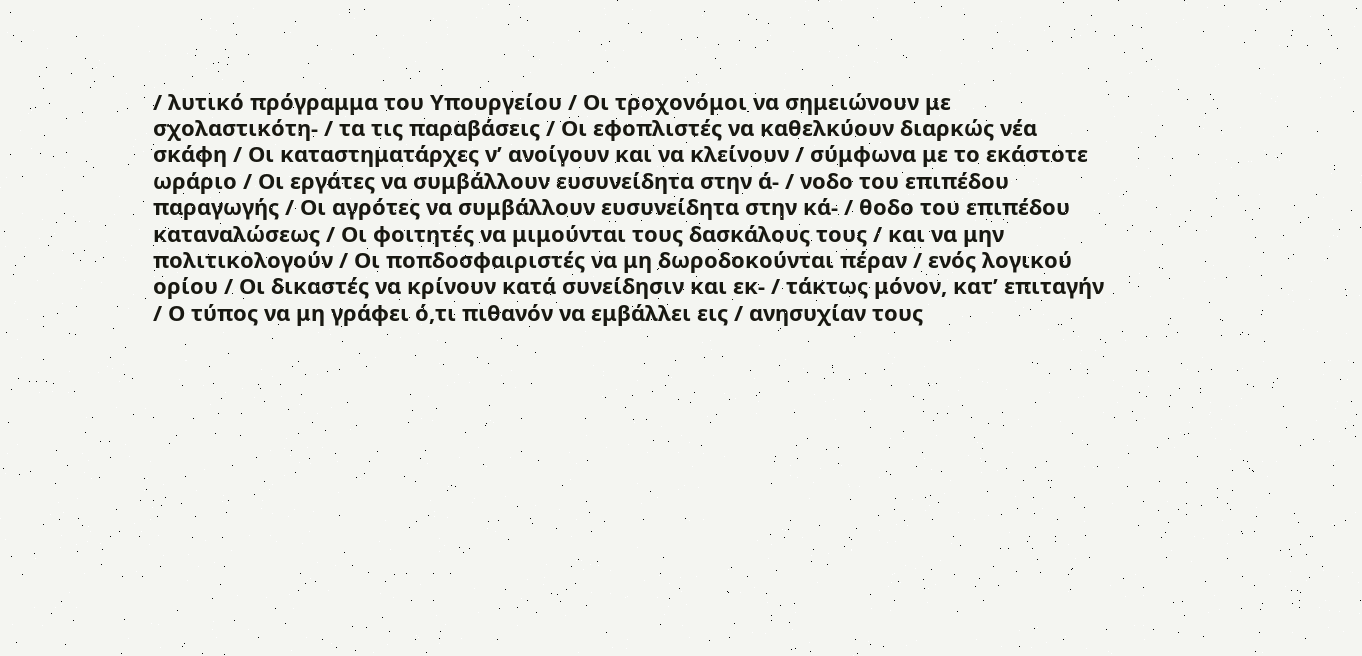/ λυτικό πρόγραμμα του Υπουργείου / Οι τροχονόμοι να σημειώνουν με σχολαστικότη- / τα τις παραβάσεις / Οι εφοπλιστές να καθελκύουν διαρκώς νέα σκάφη / Οι καταστηματάρχες ν’ ανοίγουν και να κλείνουν / σύμφωνα με το εκάστοτε ωράριο / Οι εργάτες να συμβάλλουν ευσυνείδητα στην ά- / νοδο του επιπέδου παραγωγής / Οι αγρότες να συμβάλλουν ευσυνείδητα στην κά- / θοδο του επιπέδου καταναλώσεως / Οι φοιτητές να μιμούνται τους δασκάλους τους / και να μην πολιτικολογούν / Οι ποπδοσφαιριστές να μη δωροδοκούνται πέραν / ενός λογικού ορίου / Οι δικαστές να κρίνουν κατά συνείδησιν και εκ- / τάκτως μόνον, κατ’ επιταγήν / Ο τύπος να μη γράφει ό,τι πιθανόν να εμβάλλει εις / ανησυχίαν τους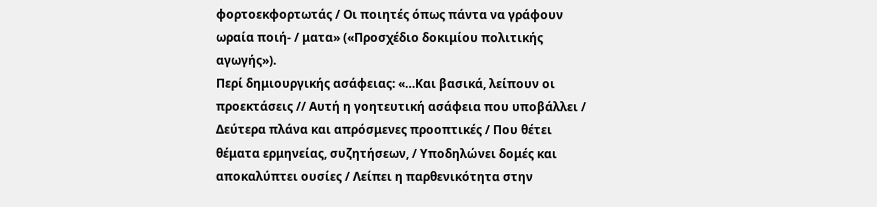φορτοεκφορτωτάς / Οι ποιητές όπως πάντα να γράφουν ωραία ποιή- / ματα» («Προσχέδιο δοκιμίου πολιτικής αγωγής»).
Περί δημιουργικής ασάφειας: «…Και βασικά, λείπουν οι προεκτάσεις // Αυτή η γοητευτική ασάφεια που υποβάλλει / Δεύτερα πλάνα και απρόσμενες προοπτικές / Που θέτει θέματα ερμηνείας, συζητήσεων, / Υποδηλώνει δομές και αποκαλύπτει ουσίες / Λείπει η παρθενικότητα στην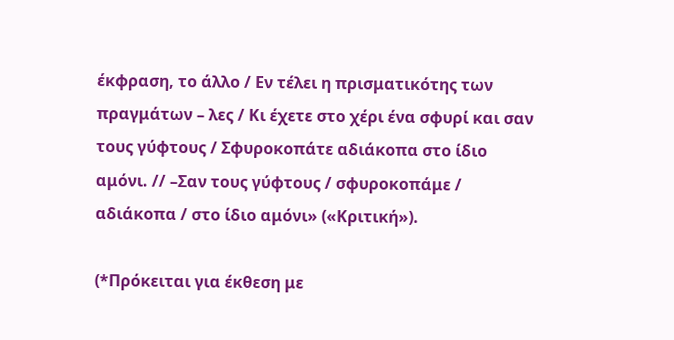έκφραση, το άλλο / Εν τέλει η πρισματικότης των πραγμάτων – λες / Κι έχετε στο χέρι ένα σφυρί και σαν τους γύφτους / Σφυροκοπάτε αδιάκοπα στο ίδιο αμόνι. // –Σαν τους γύφτους / σφυροκοπάμε / αδιάκοπα / στο ίδιο αμόνι» («Κριτική»).

(*Πρόκειται για έκθεση με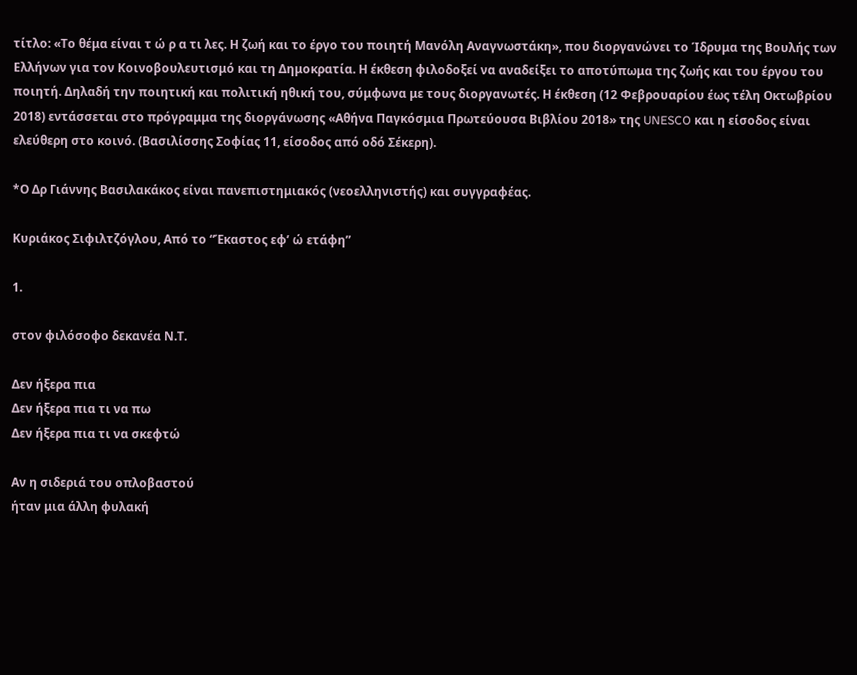τίτλο: «Το θέμα είναι τ ώ ρ α τι λες. Η ζωή και το έργο του ποιητή Μανόλη Αναγνωστάκη», που διοργανώνει το Ίδρυμα της Βουλής των Ελλήνων για τον Κοινοβουλευτισμό και τη Δημοκρατία. Η έκθεση φιλοδοξεί να αναδείξει το αποτύπωμα της ζωής και του έργου του ποιητή. Δηλαδή την ποιητική και πολιτική ηθική του, σύμφωνα με τους διοργανωτές. Η έκθεση (12 Φεβρουαρίου έως τέλη Οκτωβρίου 2018) εντάσσεται στο πρόγραμμα της διοργάνωσης «Αθήνα Παγκόσμια Πρωτεύουσα Βιβλίου 2018» της UNESCO και η είσοδος είναι ελεύθερη στο κοινό. (Βασιλίσσης Σοφίας 11, είσοδος από οδό Σέκερη).

*Ο Δρ Γιάννης Βασιλακάκος είναι πανεπιστημιακός (νεοελληνιστής) και συγγραφέας.

Κυριάκος Σιφιλτζόγλου, Από το “Έκαστος εφ’ ώ ετάφη”

1.

στον φιλόσοφο δεκανέα Ν.Τ.

Δεν ήξερα πια
Δεν ήξερα πια τι να πω
Δεν ήξερα πια τι να σκεφτώ

Αν η σιδεριά του οπλοβαστού
ήταν μια άλλη φυλακή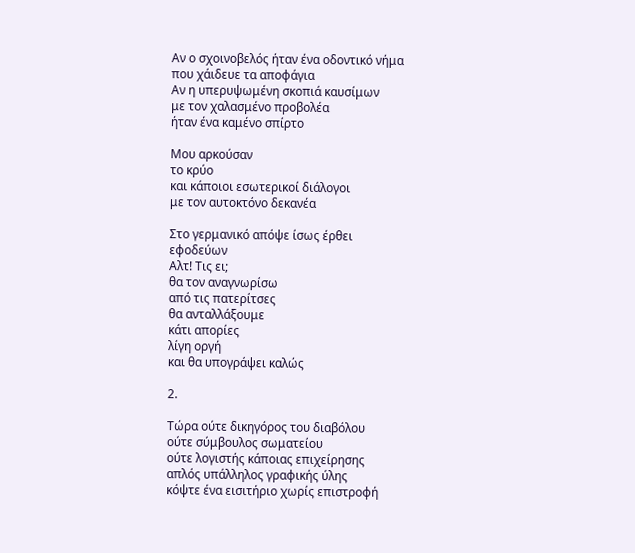Αν ο σχοινοβελός ήταν ένα οδοντικό νήμα
που χάιδευε τα αποφάγια
Αν η υπερυψωμένη σκοπιά καυσίμων
με τον χαλασμένο προβολέα
ήταν ένα καμένο σπίρτο

Μου αρκούσαν
το κρύο
και κάποιοι εσωτερικοί διάλογοι
με τον αυτοκτόνο δεκανέα

Στο γερμανικό απόψε ίσως έρθει
εφοδεύων
Αλτ! Τις ει;
θα τον αναγνωρίσω
από τις πατερίτσες
θα ανταλλάξουμε
κάτι απορίες
λίγη οργή
και θα υπογράψει καλώς

2.

Τώρα ούτε δικηγόρος του διαβόλου
ούτε σύμβουλος σωματείου
ούτε λογιστής κάποιας επιχείρησης
απλός υπάλληλος γραφικής ύλης
κόψτε ένα εισιτήριο χωρίς επιστροφή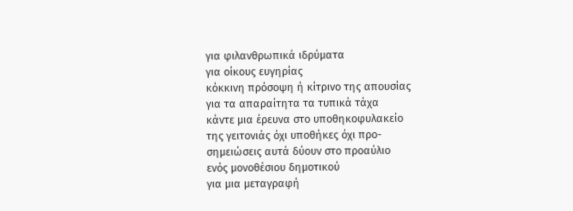για φιλανθρωπικά ιδρύματα
για οίκους ευγηρίας
κόκκινη πρόσοψη ή κίτρινο της απουσίας
για τα απαραίτητα τα τυπικά τάχα
κάντε μια έρευνα στο υποθηκοφυλακείο
της γειτονιάς όχι υποθήκες όχι προ-
σημειώσεις αυτά δύουν στο προαύλιο
ενός μονοθέσιου δημοτικού
για μια μεταγραφή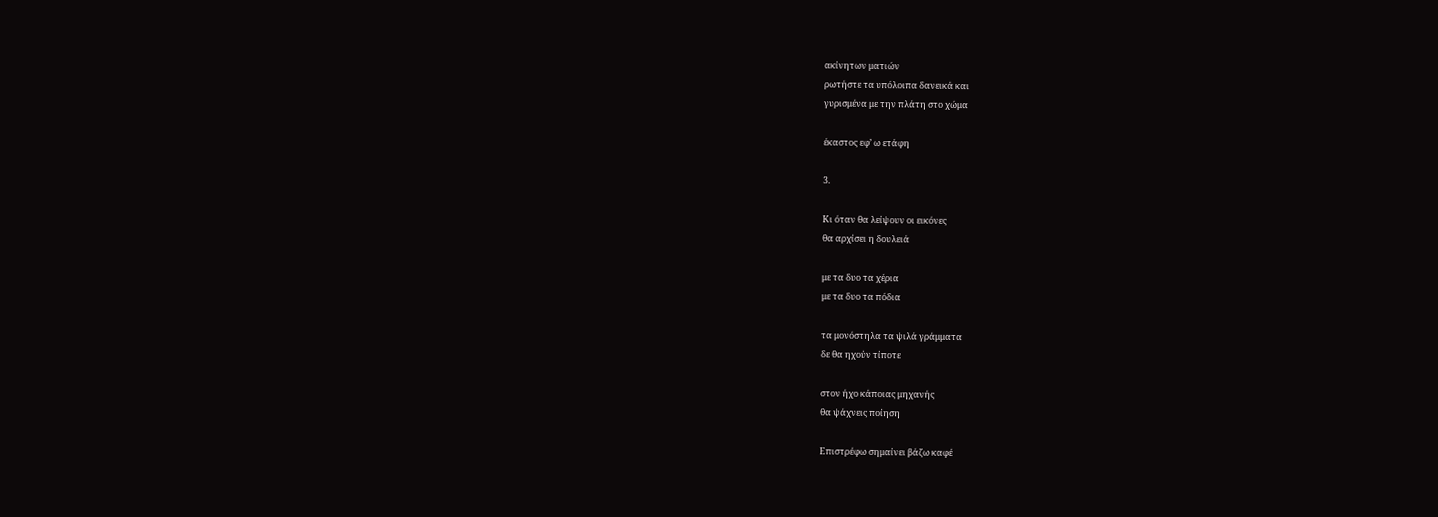ακίνητων ματιών
ρωτήστε τα υπόλοιπα δανεικά και
γυρισμένα με την πλάτη στο χώμα

έκαστος εφ’ ω ετάφη

3.

Κι όταν θα λείψουν οι εικόνες
θα αρχίσει η δουλειά

με τα δυο τα χέρια
με τα δυο τα πόδια

τα μονόστηλα τα ψιλά γράμματα
δε θα ηχούν τίποτε

στον ήχο κάποιας μηχανής
θα ψάχνεις ποίηση

Επιστρέφω σημαίνει βάζω καφέ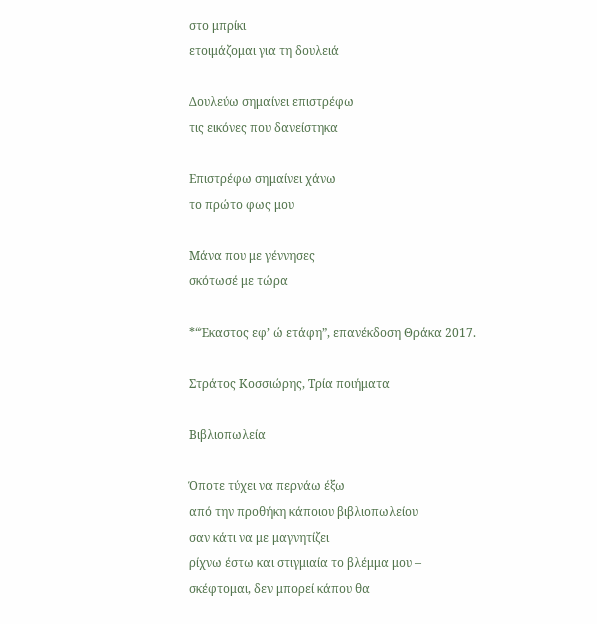στο μπρίκι
ετοιμάζομαι για τη δουλειά

Δουλεύω σημαίνει επιστρέφω
τις εικόνες που δανείστηκα

Επιστρέφω σημαίνει χάνω
το πρώτο φως μου

Μάνα που με γέννησες
σκότωσέ με τώρα

*“Έκαστος εφ’ ώ ετάφη”, επανέκδοση Θράκα 2017.

Στράτος Κοσσιώρης, Τρία ποιήματα

Βιβλιοπωλεία

Όποτε τύχει να περνάω έξω
από την προθήκη κάποιου βιβλιοπωλείου
σαν κάτι να με μαγνητίζει
ρίχνω έστω και στιγμιαία το βλέμμα μου –
σκέφτομαι, δεν μπορεί κάπου θα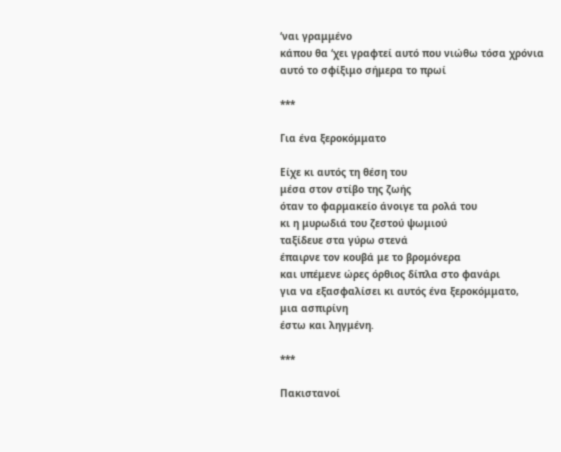‘ναι γραμμένο
κάπου θα ‘χει γραφτεί αυτό που νιώθω τόσα χρόνια
αυτό το σφίξιμο σήμερα το πρωί

***

Για ένα ξεροκόμματο

Είχε κι αυτός τη θέση του
μέσα στον στίβο της ζωής
όταν το φαρμακείο άνοιγε τα ρολά του
κι η μυρωδιά του ζεστού ψωμιού
ταξίδευε στα γύρω στενά
έπαιρνε τον κουβά με το βρομόνερα
και υπέμενε ώρες όρθιος δίπλα στο φανάρι
για να εξασφαλίσει κι αυτός ένα ξεροκόμματο,
μια ασπιρίνη
έστω και ληγμένη.

***

Πακιστανοί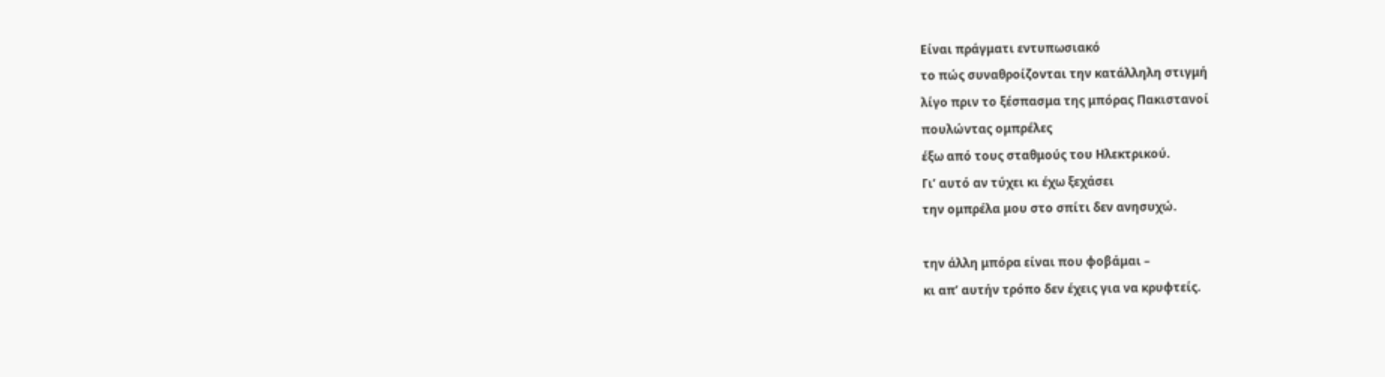Είναι πράγματι εντυπωσιακό
το πώς συναθροίζονται την κατάλληλη στιγμή
λίγο πριν το ξέσπασμα της μπόρας Πακιστανοί
πουλώντας ομπρέλες
έξω από τους σταθμούς του Ηλεκτρικού.
Γι’ αυτό αν τύχει κι έχω ξεχάσει
την ομπρέλα μου στο σπίτι δεν ανησυχώ.

την άλλη μπόρα είναι που φοβάμαι –
κι απ’ αυτήν τρόπο δεν έχεις για να κρυφτείς.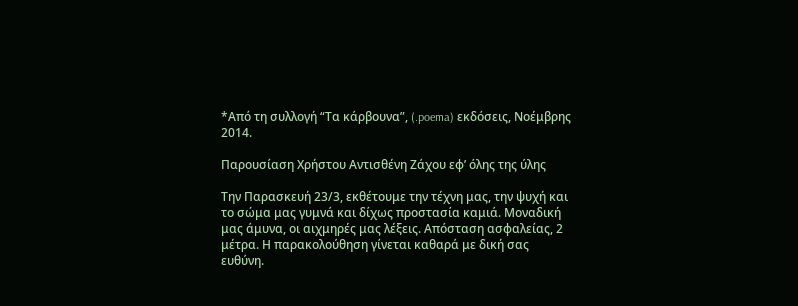*Από τη συλλογή “Τα κάρβουνα”, (.poema) εκδόσεις, Νοέμβρης 2014.

Παρουσίαση Χρήστου Αντισθένη Ζάχου εφ’ όλης της ύλης

Την Παρασκευή 23/3, εκθέτουμε την τέχνη μας, την ψυχή και το σώμα μας γυμνά και δίχως προστασία καμιά. Μοναδική μας άμυνα, οι αιχμηρές μας λέξεις. Απόσταση ασφαλείας, 2 μέτρα. Η παρακολούθηση γίνεται καθαρά με δική σας ευθύνη.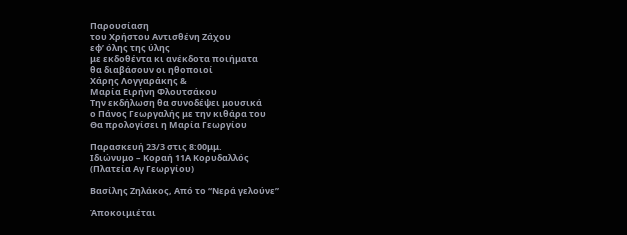Παρουσίαση
του Χρήστου Αντισθένη Ζάχου
εφ’ όλης της ύλης
με εκδοθέντα κι ανέκδοτα ποιήματα
θα διαβάσουν οι ηθοποιοί
Χάρης Λογγαράκης &
Μαρία Ειρήνη Φλουτσάκου
Την εκδήλωση θα συνοδέψει μουσικά
ο Πάνος Γεωργαλής με την κιθάρα του
Θα προλογίσει η Μαρία Γεωργίου

Παρασκευή 23/3 στις 8:00μμ.
Ιδιώνυμο – Κοραή 11Α Κορυδαλλός
(Πλατεία Αγ Γεωργίου)

Βασίλης Ζηλάκος, Από το “Νερά γελούνε”

Άποκοιμιέται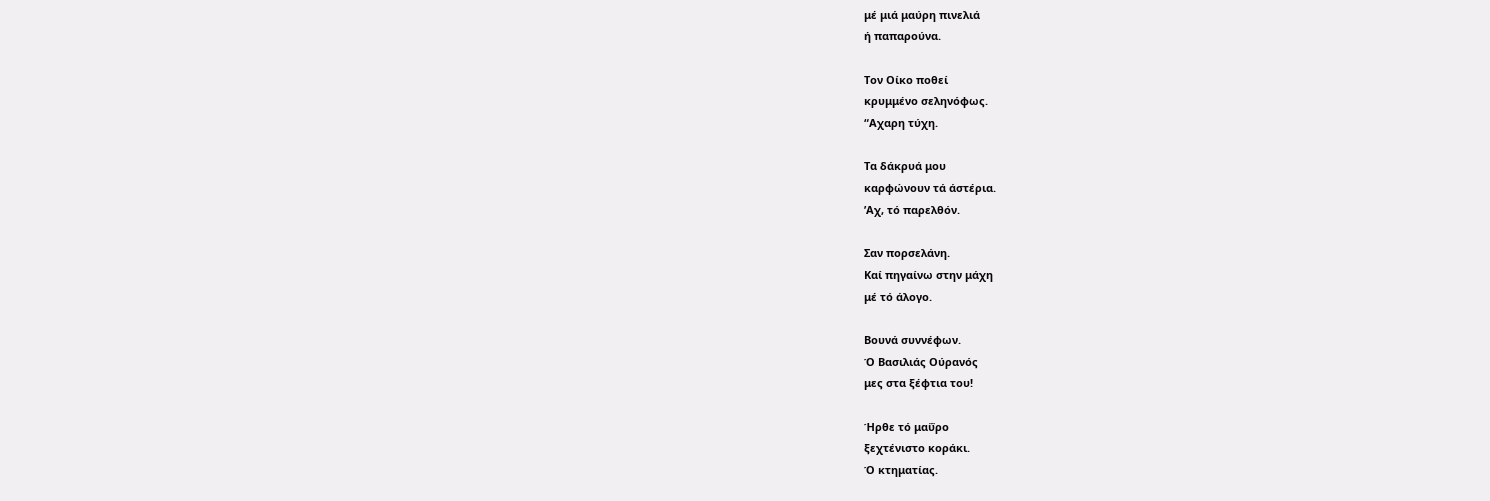μέ μιά μαύρη πινελιά
ή παπαρούνα.

Τον Οίκο ποθεί
κρυμμένο σεληνόφως.
“Αχαρη τύχη.

Τα δάκρυά μου
καρφώνουν τά άστέρια.
’Αχ, τό παρελθόν.

Σαν πορσελάνη.
Καί πηγαίνω στην μάχη
μέ τό άλογο.

Βουνά συννέφων.
Ό Βασιλιάς Ούρανός
μες στα ξέφτια του!

Ήρθε τό μαΰρο
ξεχτένιστο κοράκι.
Ό κτηματίας.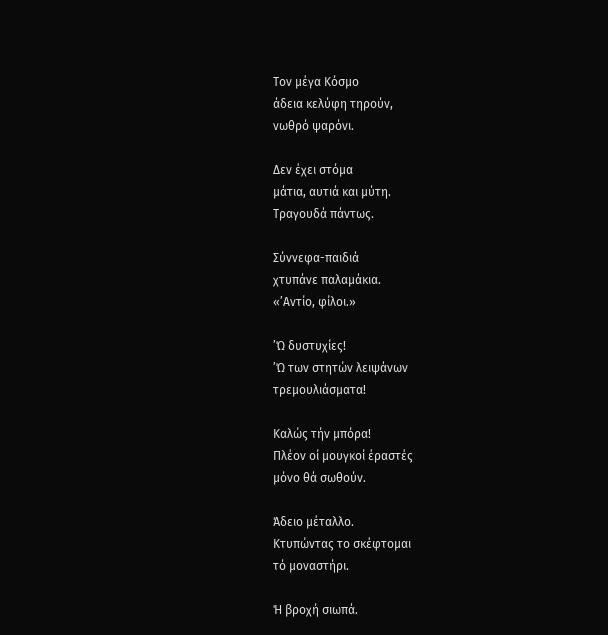Τον μέγα Κόσμο
άδεια κελύφη τηρούν,
νωθρό ψαρόνι.

Δεν έχει στόμα
μάτια, αυτιά και μύτη.
Τραγουδά πάντως.

Σύννεφα-παιδιά
χτυπάνε παλαμάκια.
«’Αντίο, φίλοι.»

’Ώ δυστυχίες!
’Ώ των στητών λειψάνων
τρεμουλιάσματα!

Καλώς τήν μπόρα!
Πλέον οί μουγκοί έραστές
μόνο θά σωθούν.

Άδειο μέταλλο.
Κτυπώντας το σκέφτομαι
τό μοναστήρι.

Ή βροχή σιωπά.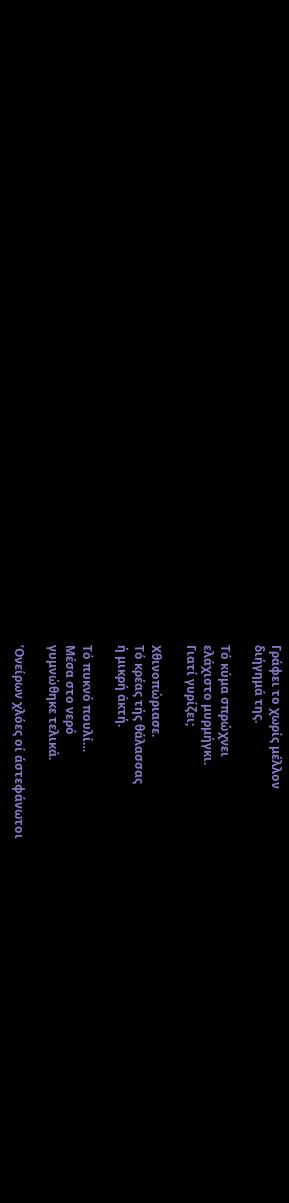Γράφει το χωρίς μέλλον
διήγημά της.

Τό κύμα σπρώχνει
ελάχιστο μυρμήγκι.
Γιατί γυρίζει;

Χθινοπώριασε.
Τό κρέας τής θάλασσας
ή μικρή άκτή.

Τό πυκνό πουλί…
Μέσα στο νερό
γυμνώθηκε τελικά.

’Ονείρων χλόες οί άστεφάνωτοι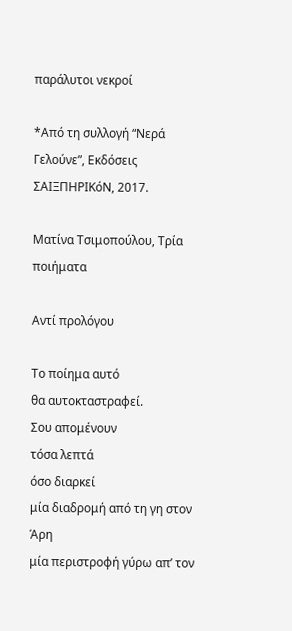παράλυτοι νεκροί

*Από τη συλλογή “Νερά Γελούνε”, Εκδόσεις ΣΑΙΞΠΗΡΙΚόΝ, 2017.

Ματίνα Τσιμοπούλου, Τρία ποιήματα

Αντί προλόγου

Το ποίημα αυτό
θα αυτοκταστραφεί.
Σου απομένουν
τόσα λεπτά
όσο διαρκεί
μία διαδρομή από τη γη στον Άρη
μία περιστροφή γύρω απ’ τον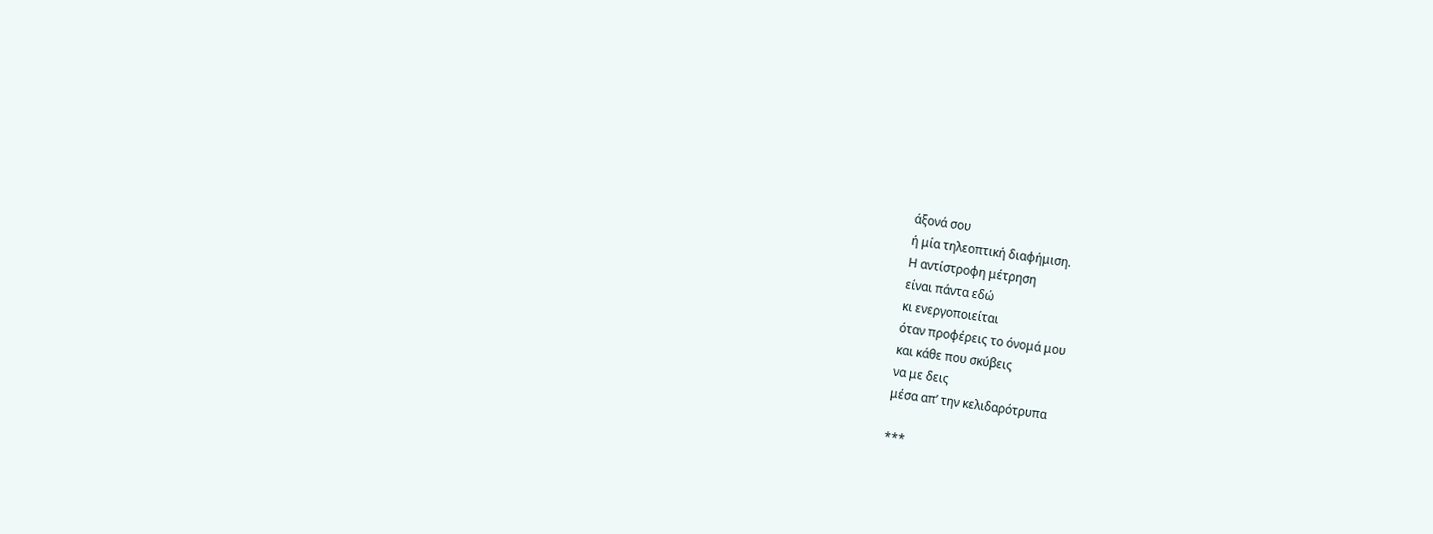άξονά σου
ή μία τηλεοπτική διαφήμιση.
Η αντίστροφη μέτρηση
είναι πάντα εδώ
κι ενεργοποιείται
όταν προφέρεις το όνομά μου
και κάθε που σκύβεις
να με δεις
μέσα απ’ την κελιδαρότρυπα

***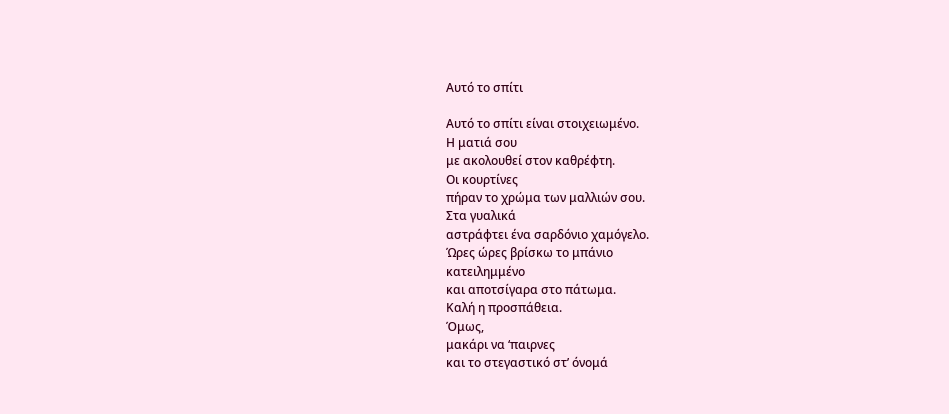Αυτό το σπίτι

Αυτό το σπίτι είναι στοιχειωμένο.
Η ματιά σου
με ακολουθεί στον καθρέφτη.
Οι κουρτίνες
πήραν το χρώμα των μαλλιών σου.
Στα γυαλικά
αστράφτει ένα σαρδόνιο χαμόγελο.
Ώρες ώρες βρίσκω το μπάνιο
κατειλημμένο
και αποτσίγαρα στο πάτωμα.
Καλή η προσπάθεια.
Όμως,
μακάρι να ‘παιρνες
και το στεγαστικό στ’ όνομά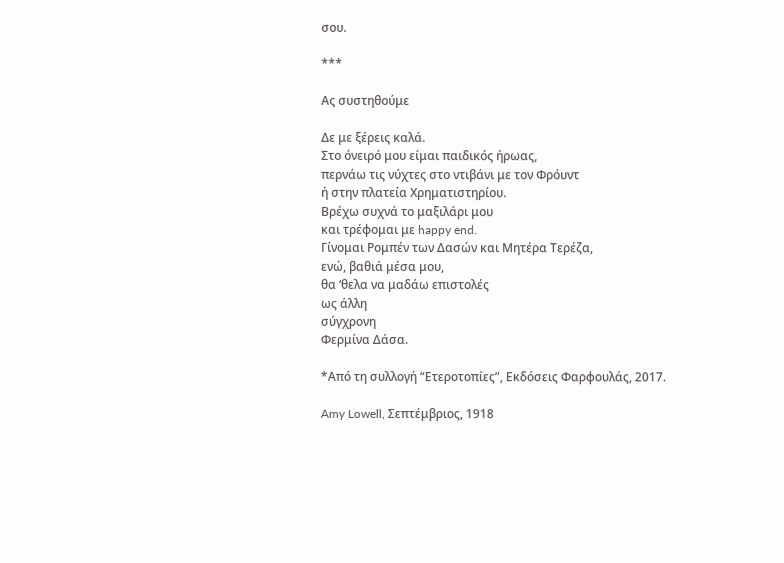σου.

***

Ας συστηθούμε

Δε με ξέρεις καλά.
Στο όνειρό μου είμαι παιδικός ήρωας,
περνάω τις νύχτες στο ντιβάνι με τον Φρόυντ
ή στην πλατεία Χρηματιστηρίου.
Βρέχω συχνά το μαξιλάρι μου
και τρέφομαι με happy end.
Γίνομαι Ρομπέν των Δασών και Μητέρα Τερέζα,
ενώ, βαθιά μέσα μου,
θα ‘θελα να μαδάω επιστολές
ως άλλη
σύγχρονη
Φερμίνα Δάσα.

*Από τη συλλογή “Ετεροτοπίες”, Εκδόσεις Φαρφουλάς, 2017.

Amy Lowell, Σεπτέμβριος, 1918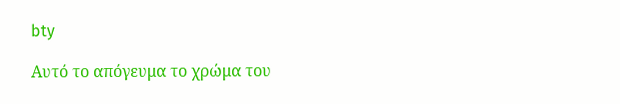bty

Αυτό το απόγευμα το χρώμα του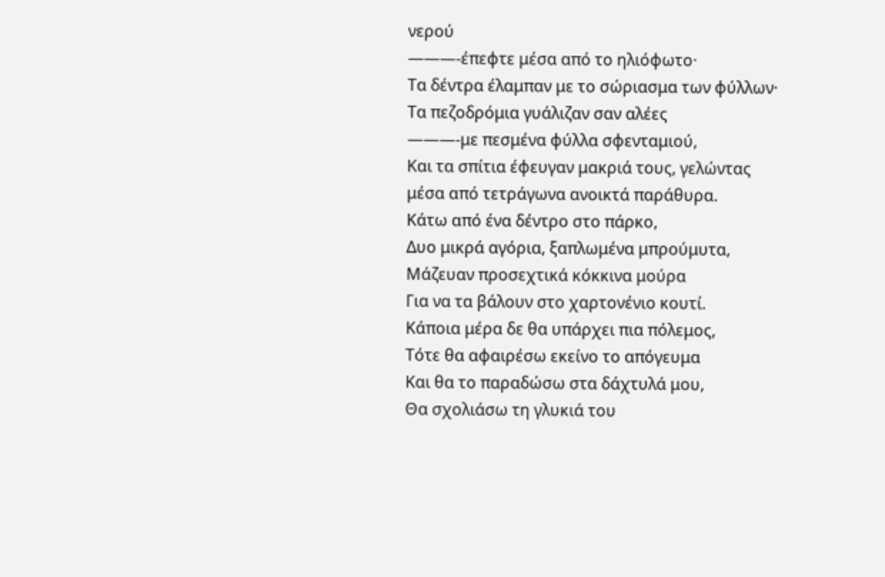νερού
———-έπεφτε μέσα από το ηλιόφωτο·
Τα δέντρα έλαμπαν με το σώριασμα των φύλλων·
Τα πεζοδρόμια γυάλιζαν σαν αλέες
———-με πεσμένα φύλλα σφενταμιού,
Και τα σπίτια έφευγαν μακριά τους, γελώντας
μέσα από τετράγωνα ανοικτά παράθυρα.
Κάτω από ένα δέντρο στο πάρκο,
Δυο μικρά αγόρια, ξαπλωμένα μπρούμυτα,
Μάζευαν προσεχτικά κόκκινα μούρα
Για να τα βάλουν στο χαρτονένιο κουτί.
Κάποια μέρα δε θα υπάρχει πια πόλεμος,
Τότε θα αφαιρέσω εκείνο το απόγευμα
Και θα το παραδώσω στα δάχτυλά μου,
Θα σχολιάσω τη γλυκιά του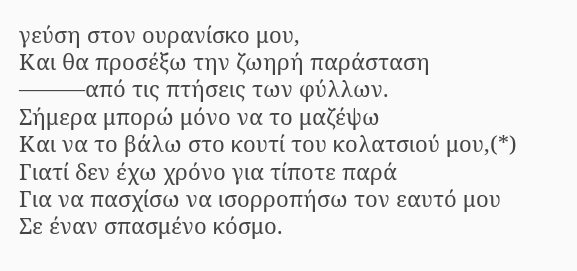γεύση στον ουρανίσκο μου,
Και θα προσέξω την ζωηρή παράσταση
———από τις πτήσεις των φύλλων.
Σήμερα μπορώ μόνο να το μαζέψω
Και να το βάλω στο κουτί του κολατσιού μου,(*)
Γιατί δεν έχω χρόνο για τίποτε παρά
Για να πασχίσω να ισορροπήσω τον εαυτό μου
Σε έναν σπασμένο κόσμο.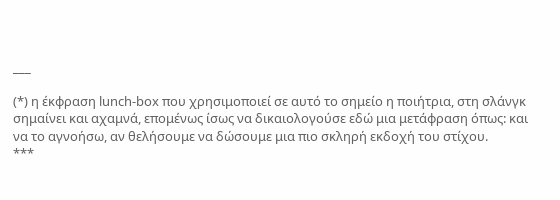___

(*) η έκφραση lunch-box που χρησιμοποιεί σε αυτό το σημείο η ποιήτρια, στη σλάνγκ σημαίνει και αχαμνά, επομένως ίσως να δικαιολογούσε εδώ μια μετάφραση όπως: και να το αγνοήσω, αν θελήσουμε να δώσουμε μια πιο σκληρή εκδοχή του στίχου.
***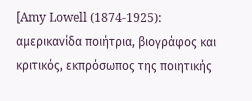[Amy Lowell (1874-1925): αμερικανίδα ποιήτρια, βιογράφος και κριτικός, εκπρόσωπος της ποιητικής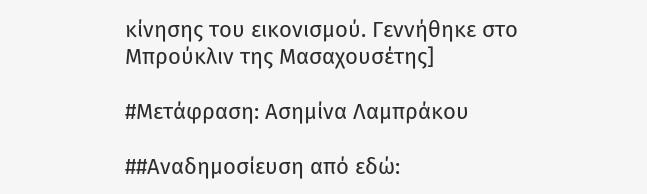κίνησης του εικονισμού. Γεννήθηκε στο Μπρούκλιν της Μασαχουσέτης]

#Μετάφραση: Ασημίνα Λαμπράκου

##Αναδημοσίευση από εδώ: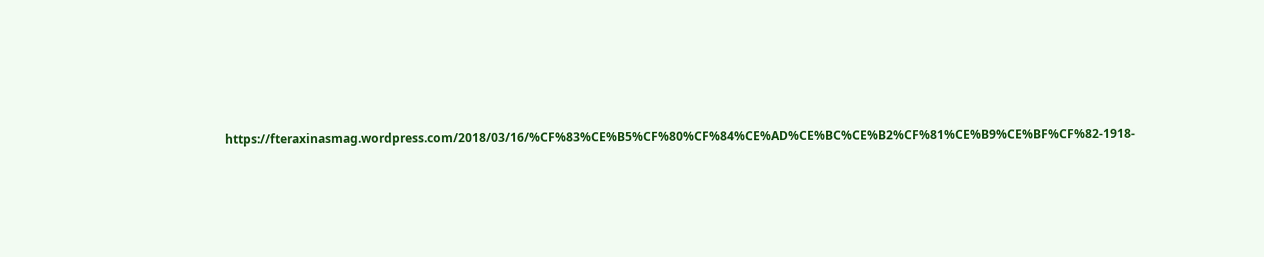https://fteraxinasmag.wordpress.com/2018/03/16/%CF%83%CE%B5%CF%80%CF%84%CE%AD%CE%BC%CE%B2%CF%81%CE%B9%CE%BF%CF%82-1918-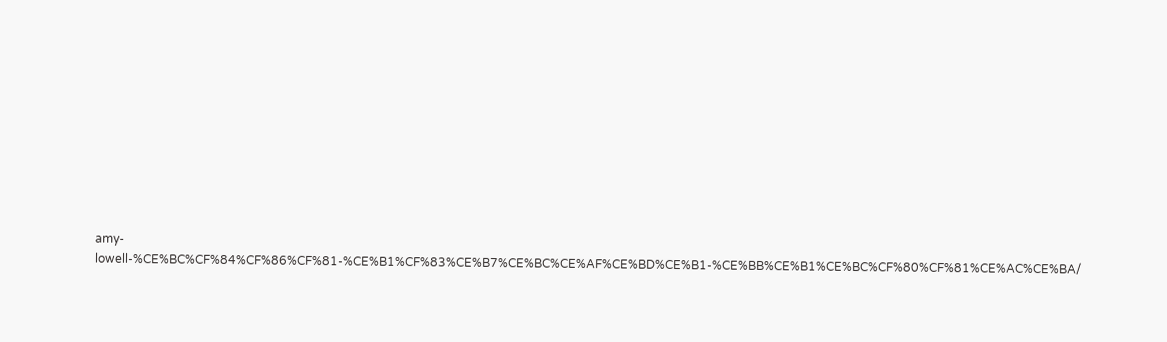amy-lowell-%CE%BC%CF%84%CF%86%CF%81-%CE%B1%CF%83%CE%B7%CE%BC%CE%AF%CE%BD%CE%B1-%CE%BB%CE%B1%CE%BC%CF%80%CF%81%CE%AC%CE%BA/